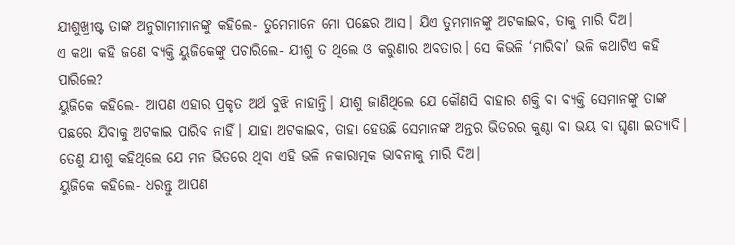ଯୀଶୁଖ୍ରୀଷ୍ଟ ତାଙ୍କ ଅନୁଗାମୀମାନଙ୍କୁ କହିଲେ- ତୁମେମାନେ ମୋ ପଛ‌େର ଆସ। ଯିଏ ତୁମମାନଙ୍କୁ ଅଟକାଇବ, ତାକୁ ମାରି ଦିଅ।
ଏ କଥା କହି ଜଣେ ବ୍ୟକ୍ତି ୟୁଜିକେଙ୍କୁ ପଚାରିଲେ- ଯୀଶୁ ତ ଥିଲେ ଓ କରୁଣାର ଅବତାର। ସେ କିଭଳି ‘ମାରିବା’ ଭଳି କଥାଟିଏ କହି ପାରିଲେ?
ୟୁଜିକେ କହିଲେ- ଆପଣ ଏହାର ପ୍ରକୃତ ଅର୍ଥ ବୁଝି ନାହାନ୍ତି। ଯୀଶୁ ଜାଣିଥିଲେ ଯେ କୌଣସି ବାହାର ଶକ୍ତି ବା ବ୍ୟକ୍ତି ସେମାନଙ୍କୁ ତାଙ୍କ ପଛରେ ଯିବାକୁ ଅଟକାଇ ପାରିବ ନାହିଁ। ଯାହା ଅଟକାଇବ, ତାହା ହେଉଛି ସେମାନଙ୍କ ଅନ୍ତର ଭିତରର କୁଣ୍ଠା ବା ଭୟ ବା ଘୃଣା ଇତ୍ୟାଦି। ତେଣୁ ଯୀଶୁ କହିଥିଲେ ଯେ ମନ ଭିତରେ ଥିବା ଏହି ଭଳି ନକାରାତ୍ମକ ଭାବନାକୁ ମାରି ଦିଅ।
ୟୁଜିକେ କହିଲେ- ଧରନ୍ତୁ ଆପଣ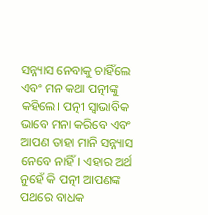ସନ୍ନ୍ୟାସ ନେବାକୁ ଚାହିଁଲେ ଏବଂ ମନ କଥା ପତ୍ନୀଙ୍କୁ କହିଲେ। ପତ୍ନୀ ସ୍ବାଭାବିକ ଭାବେ ମନା କରିବେ ଏବଂ ଆପଣ ତାହା ମାନି ସନ୍ନ୍ୟାସ ନେବେ ନାହିଁ। ଏହାର ଅର୍ଥ ନୁହେଁ କି ପତ୍ନୀ ଆପଣଙ୍କ ପଥରେ ବାଧକ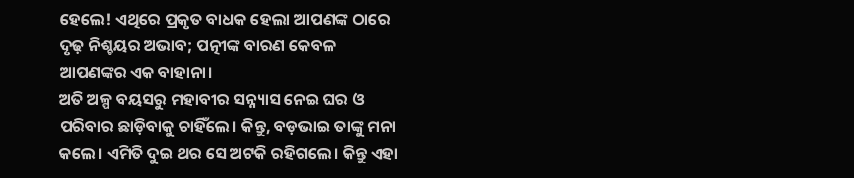ହେଲେ! ଏଥିରେ ପ୍ରକୃତ ବାଧକ ହେଲା ଆପଣଙ୍କ ଠାରେ ଦୃଢ଼ ନିଶ୍ଚୟର ଅଭାବ; ପତ୍ନୀଙ୍କ ବାରଣ କେବଳ ଆପଣଙ୍କର ଏକ ବାହାନା।
ଅତି ଅଳ୍ପ ବୟସରୁ ମହାବୀର ସନ୍ନ୍ୟାସ ନେଇ ଘର ଓ ପରିବାର ଛାଡ଼ିବାକୁ ଚାହିଁଲେ। କିନ୍ତୁ, ବଡ଼ଭାଇ ତାଙ୍କୁ ମନା କଲେ। ଏମିତି ଦୁଇ ଥର ସେ ଅଟକି ରହିଗଲେ। କିନ୍ତୁ ଏହା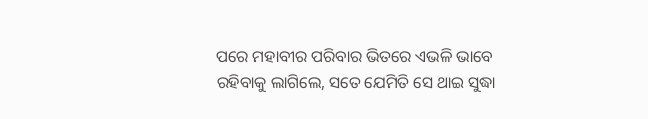ପରେ ମହାବୀର ପରିବାର ଭିତରେ ଏଭଳି ଭାବେ ରହିବାକୁ ଲାଗିଲେ, ସତେ ଯେମିତି ସେ ଥାଇ ସୁଦ୍ଧା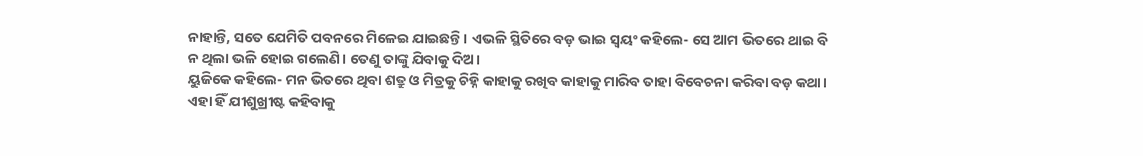ନାହାନ୍ତି, ସତେ ଯେମିତି ପବନରେ ମିଳେଇ ଯାଇଛନ୍ତି। ଏଭଳି ସ୍ଥିତିରେ ବଡ଼ ଭାଇ ସ୍ବୟଂ କହିଲେ- ସେ ଆମ ଭିତରେ ଥାଇ ବି ନ ଥିଲା ଭଳି ହୋଇ ଗଲେଣି। ତେଣୁ ତାଙ୍କୁ ଯିବାକୁ ଦିଅ।
ୟୁଜିକେ କହିଲେ- ମନ ଭିତରେ ଥିବା ଶତ୍ରୁ ଓ ମିତ୍ରକୁ ଚିହ୍ନି କାହାକୁ ରଖିବ କାହାକୁ ମାରିବ ତାହା ବିବେଚନା କରିବା ବଡ଼ କଥା। ଏହା ହିଁ ଯୀଶୁଖ୍ରୀଷ୍ଟ କହିବାକୁ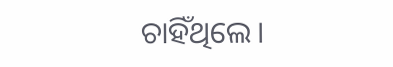ଚାହିଁଥିଲେ।